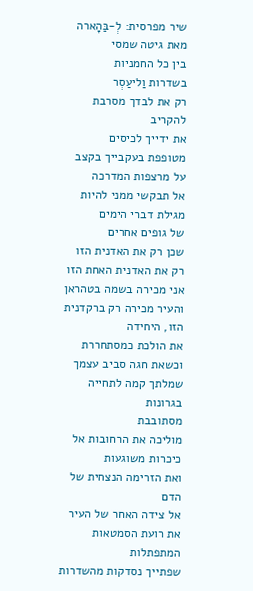שיר מפרסית: לְ-בַּהָארה
מאת גיטה שמסי
בין כל החמניות
בשדרות וַליעַסְר
רק את לבדך מסרבת להקריב
את ידייך לכיסים
מטופפת בעקבייך בקצב
על מרצפות המדרכה
אל תבקשי ממני להיות
מגילת דברי הימים
של גופים אחרים
שכן רק את האדנית הזו
רק את האדנית האחת הזו
אני מכירה בשמה בטהראן
והעיר מכירה רק ברקדנית הזו, היחידה
את הולכת כמסתחררת
וכשאת חגה סביב עצמך
שמלתך קמה לתחייה בגרונות
מסתובבת
מוליכה את הרחובות אל כיכרות משוגעות
ואת הזרימה הנצחית של הדם
אל צידה האחר של העיר
את רועת הסמטאות המתפתלות
שפתייך נסדקות מהשדרות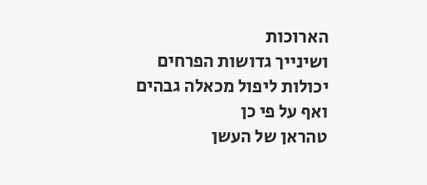הארוכות
ושינייך גדושות הפרחים
יכולות ליפול מכאלה גבהים
ואף על פי כן
טהראן של העשן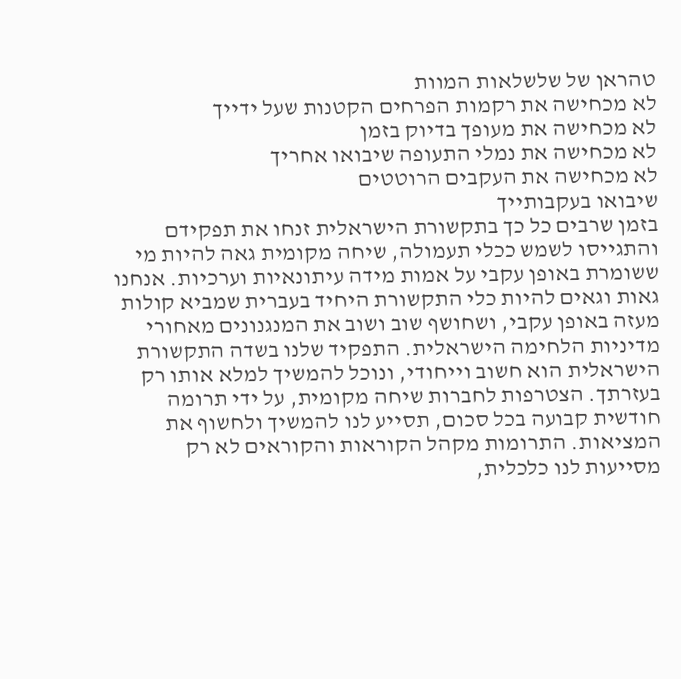טהראן של שלשלאות המוות
לא מכחישה את רקמות הפרחים הקטנות שעל ידייך
לא מכחישה את מעופך בדיוק בזמן
לא מכחישה את נמלי התעופה שיבואו אחריך
לא מכחישה את העקבים הרוטטים
שיבואו בעקבותייך
בזמן שרבים כל כך בתקשורת הישראלית זנחו את תפקידם והתגייסו לשמש ככלי תעמולה, שיחה מקומית גאה להיות מי ששומרת באופן עקבי על אמות מידה עיתונאיות וערכיות. אנחנו גאות וגאים להיות כלי התקשורת היחיד בעברית שמביא קולות מעזה באופן עקבי, ושחושף שוב ושוב את המנגנונים מאחורי מדיניות הלחימה הישראלית. התפקיד שלנו בשדה התקשורת הישראלית הוא חשוב וייחודי, ונוכל להמשיך למלא אותו רק בעזרתך. הצטרפות לחברות שיחה מקומית, על ידי תרומה חודשית קבועה בכל סכום, תסייע לנו להמשיך ולחשוף את המציאות. התרומות מקהל הקוראות והקוראים לא רק מסייעות לנו כלכלית,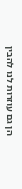הן גם עוזרות לנו להבין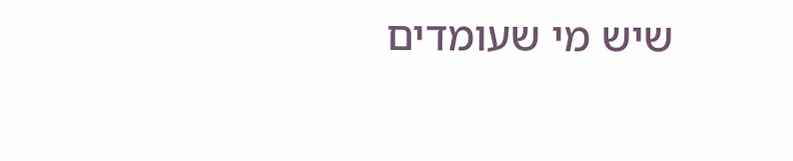שיש מי שעומדים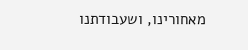מאחורינו, ושעבודתנו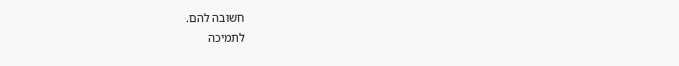חשובה להם.
לתמיכה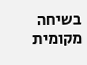בשיחה מקומית